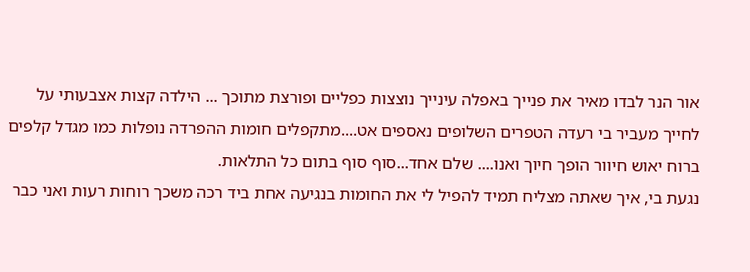אור הנר לבדו מאיר את פנייך באפלה עינייך נוצצות כפליים ופורצת מתוכך ... הילדה קצות אצבעותי על לחייך מעביר בי רעדה הטפרים השלופים נאספים אט....מתקפלים חומות ההפרדה נופלות כמו מגדל קלפים ברוח יאוש חיוור הופך חיוך ואנו.... שלם אחד...סוף סוף בתום כל התלאות.
נגעת בי, איך שאתה מצליח תמיד להפיל לי את החומות בנגיעה אחת ביד רכה משכך רוחות רעות ואני כבר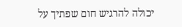יכולה להרגיש חום שפתיך על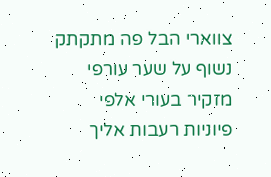צווארי הבל פה מתקתק נשוף על שער עורפי מזקיר בעורי אלפי פיוניות רעבות אליך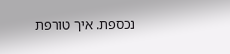נכספת. איך טורפת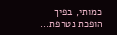כמותי, בפיך הופכת נטרפת...